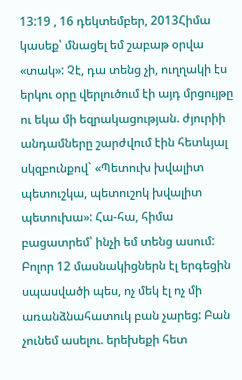13:19 , 16 դեկտեմբեր, 2013Հիմա կասեք՝ մնացել եմ շաբաթ օրվա «տակ»: Չէ, դա տենց չի, ուղղակի էս երկու օրը վերլուծում էի այդ մրցույթը ու եկա մի եզրակացության. ժյուրիի անդամները շարժվում էին հետևյալ սկզբունքով` «Պետուխ խվալիտ պետուշկա, պետուշոկ խվալիտ պետուխա»: Հա-հա, հիմա բացատրեմ՝ ինչի եմ տենց ասում:
Բոլոր 12 մասնակիցներն էլ երգեցին սպասվածի պես, ոչ մեկ էլ ոչ մի առանձնահատուկ բան չարեց: Բան չունեմ ասելու. երեխեքի հետ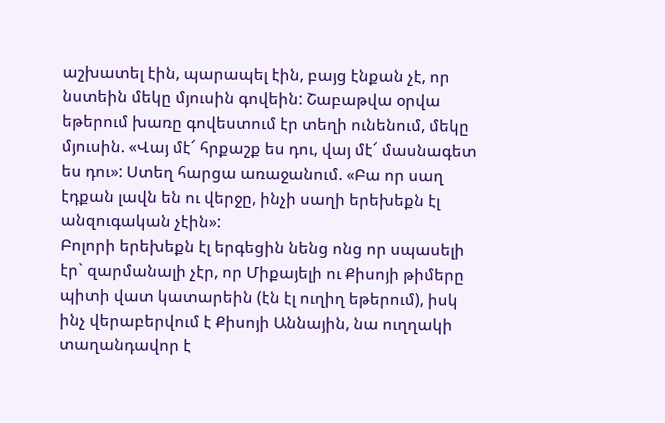աշխատել էին, պարապել էին, բայց էնքան չէ, որ նստեին մեկը մյուսին գովեին: Շաբաթվա օրվա եթերում խառը գովեստում էր տեղի ունենում, մեկը մյուսին. «Վայ մէ՜ հրքաշք ես դու, վայ մէ՜ մասնագետ ես դու»: Ստեղ հարցա առաջանում. «Բա որ սաղ էդքան լավն են ու վերջը, ինչի սաղի երեխեքն էլ անզուգական չէին»:
Բոլորի երեխեքն էլ երգեցին նենց ոնց որ սպասելի էր` զարմանալի չէր, որ Միքայելի ու Քիսոյի թիմերը պիտի վատ կատարեին (էն էլ ուղիղ եթերում), իսկ ինչ վերաբերվում է Քիսոյի Աննային, նա ուղղակի տաղանդավոր է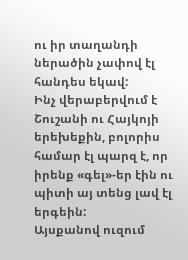ու իր տաղանդի ներածին չափով էլ հանդես եկավ:
Ինչ վերաբերվում է Շուշանի ու Հայկոյի երեխեքին, բոլորիս համար էլ պարզ է, որ իրենք «գել»-եր էին ու պիտի այ տենց լավ էլ երգեին:
Այսքանով ուզում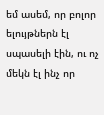եմ ասեմ, որ բոլոր ելույթներն էլ սպասելի էին, ու ոչ մեկն էլ ինչ որ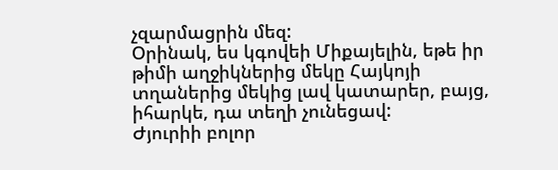չզարմացրին մեզ:
Օրինակ, ես կգովեի Միքայելին, եթե իր թիմի աղջիկներից մեկը Հայկոյի տղաներից մեկից լավ կատարեր, բայց, իհարկե, դա տեղի չունեցավ:
Ժյուրիի բոլոր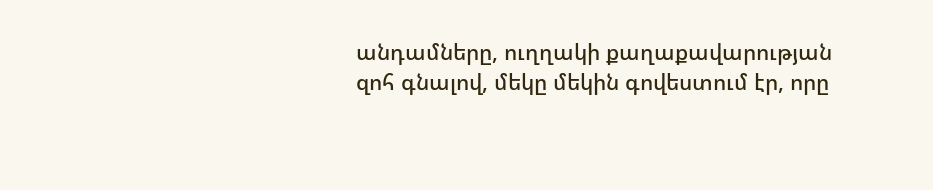անդամները, ուղղակի քաղաքավարության զոհ գնալով, մեկը մեկին գովեստում էր, որը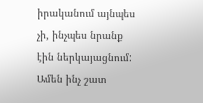իրականում այնպես չի, ինչպես նրանք էին ներկայացնում: Ամեն ինչ շատ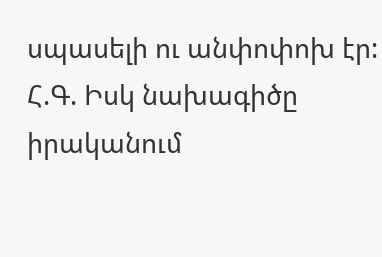սպասելի ու անփոփոխ էր:
Հ.Գ. Իսկ նախագիծը իրականում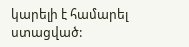կարելի է համարել ստացված: